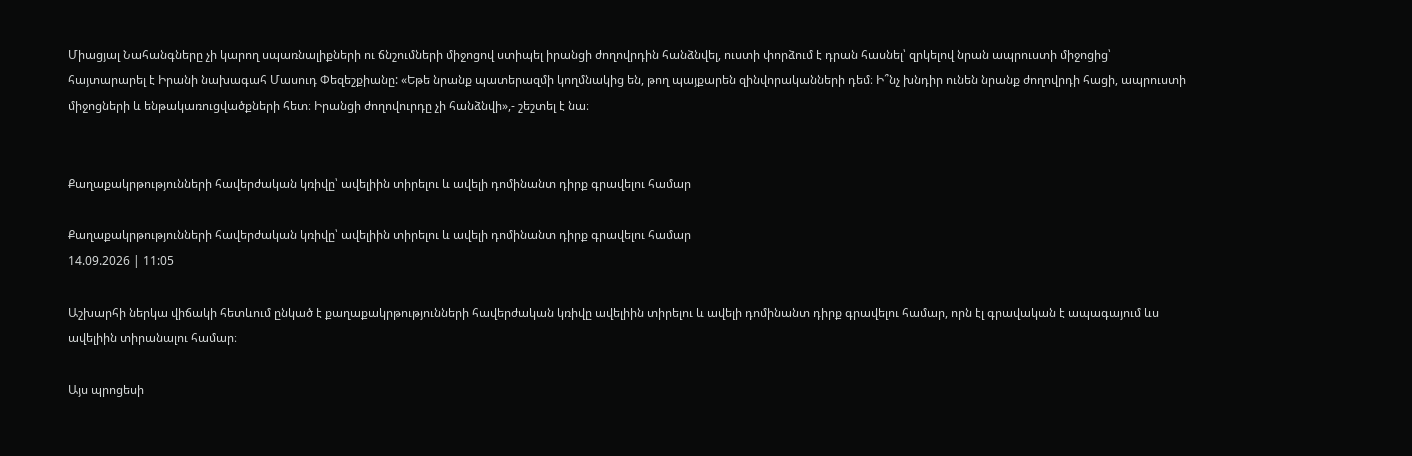Միացյալ Նահանգները չի կարող սպառնալիքների ու ճնշումների միջոցով ստիպել իրանցի ժողովրդին հանձնվել, ուստի փորձում է դրան հասնել՝ զրկելով նրան ապրուստի միջոցից՝ հայտարարել է Իրանի նախագահ Մասուդ Փեզեշքիանը: «Եթե նրանք պատերազմի կողմնակից են, թող պայքարեն զինվորականների դեմ։ Ի՞նչ խնդիր ունեն նրանք ժողովրդի հացի, ապրուստի միջոցների և ենթակառուցվածքների հետ։ Իրանցի ժողովուրդը չի հանձնվի»,- շեշտել է նա։


Քաղաքակրթությունների հավերժական կռիվը՝ ավելիին տիրելու և ավելի դոմինանտ դիրք գրավելու համար

Քաղաքակրթությունների հավերժական կռիվը՝ ավելիին տիրելու և ավելի դոմինանտ դիրք գրավելու համար
14.09.2026 | 11:05

Աշխարհի ներկա վիճակի հետևում ընկած է քաղաքակրթությունների հավերժական կռիվը ավելիին տիրելու և ավելի դոմինանտ դիրք գրավելու համար, որն էլ գրավական է ապագայում ևս ավելիին տիրանալու համար։

Այս պրոցեսի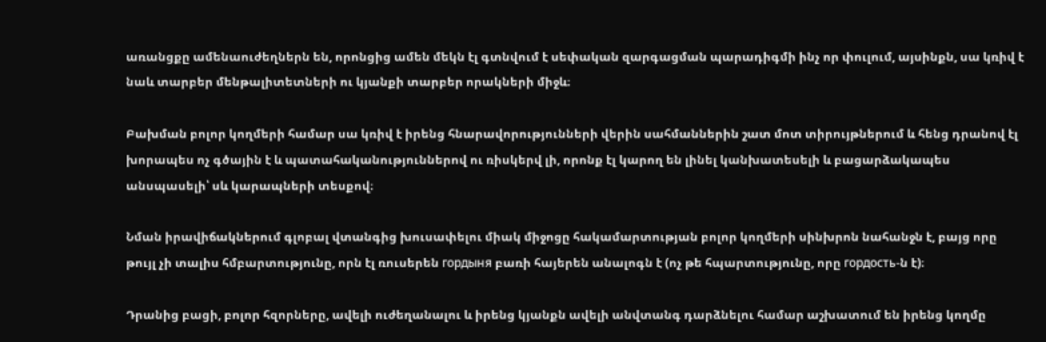առանցքը ամենաուժեղներն են, որոնցից ամեն մեկն էլ գտնվում է սեփական զարգացման պարադիգմի ինչ որ փուլում, այսինքն, սա կռիվ է նաև տարբեր մենթալիտետների ու կյանքի տարբեր որակների միջև։

Բախման բոլոր կողմերի համար սա կռիվ է իրենց հնարավորությունների վերին սահմաններին շատ մոտ տիրույթներում և հենց դրանով էլ խորապես ոչ գծային է և պատահականություններով ու ռիսկերվ լի, որոնք էլ կարող են լինել կանխատեսելի և բացարձակապես անսպասելի՝ սև կարապների տեսքով։

Նման իրավիճակներում գլոբալ վտանգից խուսափելու միակ միջոցը հակամարտության բոլոր կողմերի սինխրոն նահանջն է, բայց որը թույլ չի տալիս հմբարտությունը, որն էլ ռուսերեն гордыня բառի հայերեն անալոգն է (ոչ թե հպարտությունը, որը гордость-ն է)։

Դրանից բացի, բոլոր հզորները, ավելի ուժեղանալու և իրենց կյանքն ավելի անվտանգ դարձնելու համար աշխատում են իրենց կողմը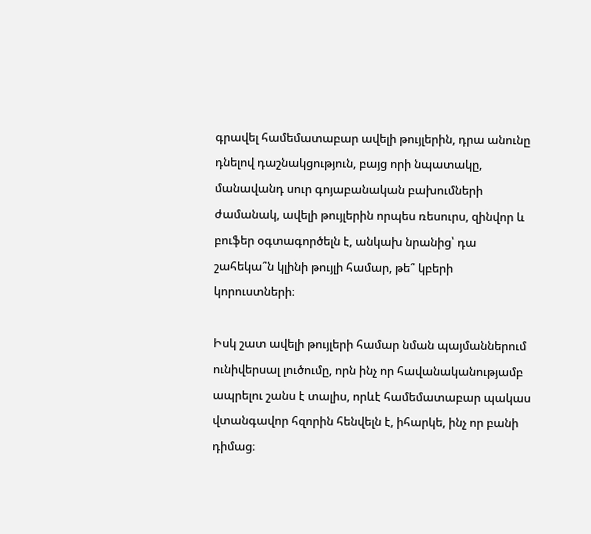գրավել համեմատաբար ավելի թույլերին, դրա անունը դնելով դաշնակցություն, բայց որի նպատակը, մանավանդ սուր գոյաբանական բախումների ժամանակ, ավելի թույլերին որպես ռեսուրս, զինվոր և բուֆեր օգտագործելն է, անկախ նրանից՝ դա շահեկա՞ն կլինի թույլի համար, թե՞ կբերի կորուստների։

Իսկ շատ ավելի թույլերի համար նման պայմաններում ունիվերսալ լուծումը, որն ինչ որ հավանականությամբ ապրելու շանս է տալիս, որևէ համեմատաբար պակաս վտանգավոր հզորին հենվելն է, իհարկե, ինչ որ բանի դիմաց։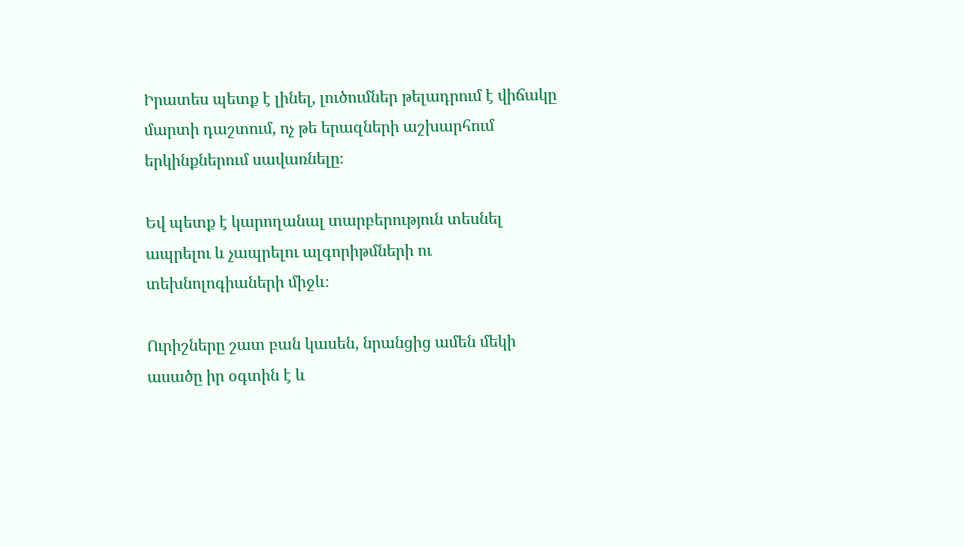Իրատես պետք է լինել, լուծումներ թելադրում է վիճակը մարտի դաշտում, ոչ թե երազների աշխարհում երկինքներում սավառնելը։

Եվ պետք է կարողանալ տարբերություն տեսնել ապրելու և չապրելու ալգորիթմների ու տեխնոլոգիաների միջև։

Ուրիշները շատ բան կասեն, նրանցից ամեն մեկի ասածը իր օգտին է և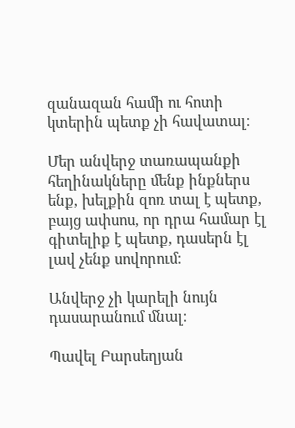զանազան համի ու հոտի կտերին պետք չի հավատալ։

Մեր անվերջ տառապանքի հեղինակները մենք ինքներս ենք, խելքին զոռ տալ է պետք, բայց ափսոս, որ դրա համար էլ գիտելիք է պետք, դասերն էլ լավ չենք սովորում։

Անվերջ չի կարելի նույն դասարանում մնալ։

Պավել Բարսեղյան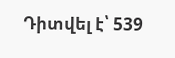Դիտվել է՝ 539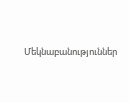Մեկնաբանություններ